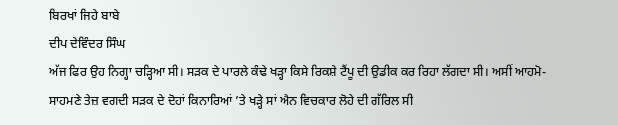ਬਿਰਖਾਂ ਜਿਹੇ ਬਾਬੇ
ਦੀਪ ਦੇਵਿੰਦਰ ਸਿੰਘ
ਅੱਜ ਫਿਰ ਉਹ ਨਿਗ੍ਹਾ ਚੜ੍ਹਿਆ ਸੀ। ਸੜਕ ਦੇ ਪਾਰਲੇ ਕੰਢੇ ਖੜ੍ਹਾ ਕਿਸੇ ਰਿਕਸ਼ੇ ਟੈਂਪੂ ਦੀ ਉਡੀਕ ਕਰ ਰਿਹਾ ਲੱਗਦਾ ਸੀ। ਅਸੀਂ ਆਹਮੋ-ਸਾਹਮਣੇ ਤੇਜ਼ ਵਗਦੀ ਸੜਕ ਦੇ ਦੋਹਾਂ ਕਿਨਾਰਿਆਂ ’ਤੇ ਖੜ੍ਹੇ ਸਾਂ ਐਨ ਵਿਚਕਾਰ ਲੋਹੇ ਦੀ ਗੱਰਿਲ ਸੀ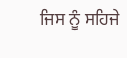ਜਿਸ ਨੂੰ ਸਹਿਜੇ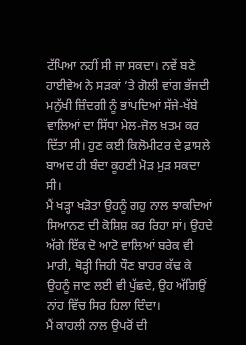ਟੱਪਿਆ ਨਹੀਂ ਸੀ ਜਾ ਸਕਦਾ। ਨਵੇਂ ਬਣੇ ਹਾਈਵੇਅ ਨੇ ਸੜਕਾਂ ’ਤੇ ਗੋਲੀ ਵਾਂਗ ਭੱਜਦੀ ਮਨੁੱਖੀ ਜ਼ਿੰਦਗੀ ਨੂੰ ਭਾਂਪਦਿਆਂ ਸੱਜੇ-ਖੱਬੇ ਵਾਲਿਆਂ ਦਾ ਸਿੱਧਾ ਮੇਲ-ਜੋਲ ਖ਼ਤਮ ਕਰ ਦਿੱਤਾ ਸੀ। ਹੁਣ ਕਈ ਕਿਲੋਮੀਟਰ ਦੇ ਫ਼ਾਸਲੇ ਬਾਅਦ ਹੀ ਬੰਦਾ ਕੂਹਣੀ ਮੋੜ ਮੁੜ ਸਕਦਾ ਸੀ।
ਮੈਂ ਖੜ੍ਹਾ ਖੜੋਤਾ ਉਹਨੂੰ ਗਹੁ ਨਾਲ ਝਾਕਦਿਆਂ ਸਿਆਨਣ ਦੀ ਕੋਸ਼ਿਸ਼ ਕਰ ਰਿਹਾ ਸਾਂ। ਉਹਦੇ ਅੱਗੇ ਇੱਕ ਦੋ ਆਟੋ ਵਾਲਿਆਂ ਬਰੇਕ ਵੀ ਮਾਰੀ, ਥੋੜ੍ਹੀ ਜਿਹੀ ਧੌਣ ਬਾਹਰ ਕੱਢ ਕੇ ਉਹਨੂੰ ਜਾਣ ਲਈ ਵੀ ਪੁੱਛਦੇ, ਉਹ ਅੱਗਿਉਂ ਨਾਂਹ ਵਿੱਚ ਸਿਰ ਹਿਲਾ ਦਿੰਦਾ।
ਮੈਂ ਕਾਹਲੀ ਨਾਲ ਉਪਰੋਂ ਦੀ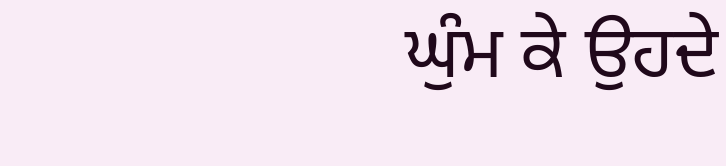ਘੁੰਮ ਕੇ ਉਹਦੇ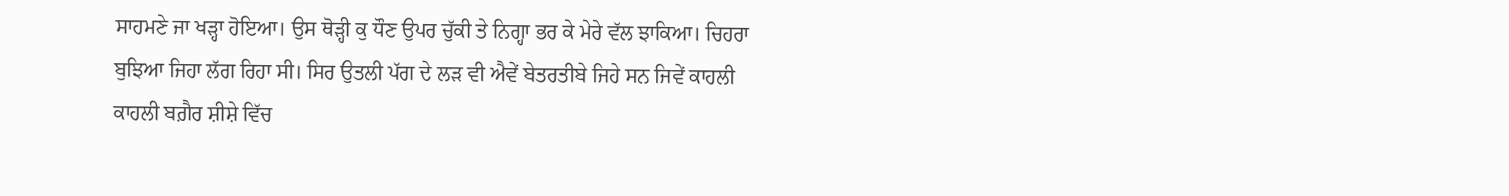ਸਾਹਮਣੇ ਜਾ ਖੜ੍ਹਾ ਹੋਇਆ। ਉਸ ਥੋੜ੍ਹੀ ਕੁ ਧੌਣ ਉਪਰ ਚੁੱਕੀ ਤੇ ਨਿਗ੍ਹਾ ਭਰ ਕੇ ਮੇਰੇ ਵੱਲ ਝਾਕਿਆ। ਚਿਹਰਾ ਬੁਝਿਆ ਜਿਹਾ ਲੱਗ ਰਿਹਾ ਸੀ। ਸਿਰ ਉਤਲੀ ਪੱਗ ਦੇ ਲੜ ਵੀ ਐਵੇਂ ਬੇਤਰਤੀਬੇ ਜਿਹੇ ਸਨ ਜਿਵੇਂ ਕਾਹਲੀ ਕਾਹਲੀ ਬਗ਼ੈਰ ਸ਼ੀਸ਼ੇ ਵਿੱਚ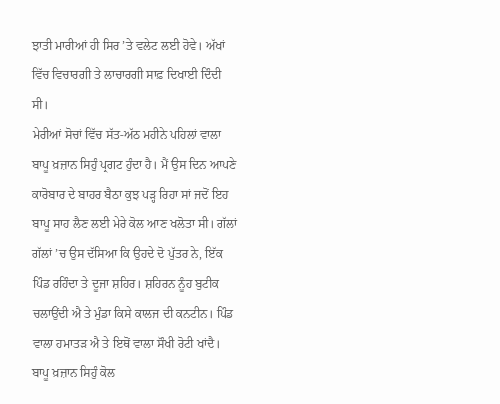ਝਾਤੀ ਮਾਰੀਆਂ ਹੀ ਸਿਰ ’ਤੇ ਵਲੇਟ ਲਈ ਹੋਵੇ। ਅੱਖਾਂ ਵਿੱਚ ਵਿਚਾਰਗੀ ਤੇ ਲਾਚਾਰਗੀ ਸਾਫ਼ ਦਿਖਾਈ ਦਿੰਦੀ ਸੀ।
ਮੇਰੀਆਂ ਸੋਚਾਂ ਵਿੱਚ ਸੱਤ-ਅੱਠ ਮਹੀਨੇ ਪਹਿਲਾਂ ਵਾਲਾ ਬਾਪੂ ਖ਼ਜ਼ਾਨ ਸਿਹੁੰ ਪ੍ਰਗਟ ਹੁੰਦਾ ਹੈ। ਮੈਂ ਉਸ ਦਿਨ ਆਪਣੇ ਕਾਰੋਬਾਰ ਦੇ ਬਾਹਰ ਬੈਠਾ ਕੁਝ ਪੜ੍ਹ ਰਿਹਾ ਸਾਂ ਜਦੋਂ ਇਹ ਬਾਪੂ ਸਾਹ ਲੈਣ ਲਈ ਮੇਰੇ ਕੋਲ ਆਣ ਖਲੋਤਾ ਸੀ। ਗੱਲਾਂ ਗੱਲਾਂ ’ਚ ਉਸ ਦੱਸਿਆ ਕਿ ਉਹਦੇ ਦੋ ਪੁੱਤਰ ਨੇ, ਇੱਕ ਪਿੰਡ ਰਹਿੰਦਾ ਤੇ ਦੂਜਾ ਸ਼ਹਿਰ। ਸ਼ਹਿਰਨ ਨੂੰਹ ਬੁਟੀਕ ਚਲਾਉਂਦੀ ਐ ਤੇ ਮੁੰਡਾ ਕਿਸੇ ਕਾਲਜ ਦੀ ਕਨਟੀਨ। ਪਿੰਡ ਵਾਲਾ ਹਮਾਤੜ ਐ ਤੇ ਇਥੋਂ ਵਾਲਾ ਸੌਖੀ ਰੋਟੀ ਖਾਂਦੈ।
ਬਾਪੂ ਖ਼ਜ਼ਾਨ ਸਿਹੁੰ ਕੋਲ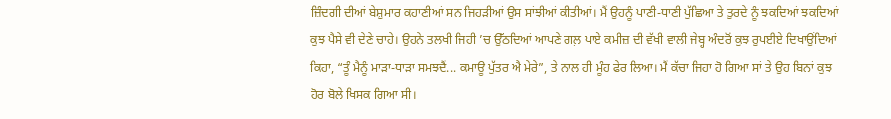ਜ਼ਿੰਦਗੀ ਦੀਆਂ ਬੇਸ਼ੁਮਾਰ ਕਹਾਣੀਆਂ ਸਨ ਜਿਹੜੀਆਂ ਉਸ ਸਾਂਝੀਆਂ ਕੀਤੀਆਂ। ਮੈਂ ਉਹਨੂੰ ਪਾਣੀ-ਧਾਣੀ ਪੁੱਛਿਆ ਤੇ ਤੁਰਦੇ ਨੂੰ ਝਕਦਿਆਂ ਝਕਦਿਆਂ ਕੁਝ ਪੈਸੇ ਵੀ ਦੇਣੇ ਚਾਹੇ। ਉਹਨੇ ਤਲਖੀ ਜਿਹੀ ’ਚ ਉੱਠਦਿਆਂ ਆਪਣੇ ਗਲ਼ ਪਾਏ ਕਮੀਜ਼ ਦੀ ਵੱਖੀ ਵਾਲੀ ਜੇਬ੍ਹ ਅੰਦਰੋਂ ਕੁਝ ਰੁਪਈਏ ਦਿਖਾਉਂਦਿਆਂ ਕਿਹਾ, “ਤੂੰ ਮੈਨੂੰ ਮਾੜਾ-ਧਾੜਾ ਸਮਝਦੈਂ... ਕਮਾਊ ਪੁੱਤਰ ਐ ਮੇਰੇ”, ਤੇ ਨਾਲ ਹੀ ਮੂੰਹ ਫੇਰ ਲਿਆ। ਮੈਂ ਕੱਚਾ ਜਿਹਾ ਹੋ ਗਿਆ ਸਾਂ ਤੇ ਉਹ ਬਿਨਾਂ ਕੁਝ ਹੋਰ ਬੋਲੇ ਖਿਸਕ ਗਿਆ ਸੀ।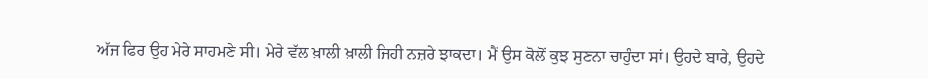ਅੱਜ ਫਿਰ ਉਹ ਮੇਰੇ ਸਾਹਮਣੇ ਸੀ। ਮੇਰੇ ਵੱਲ ਖ਼ਾਲੀ ਖ਼ਾਲੀ ਜਿਹੀ ਨਜ਼ਰੇ ਝਾਕਦਾ। ਮੈਂ ਉਸ ਕੋਲੋਂ ਕੁਝ ਸੁਣਨਾ ਚਾਹੁੰਦਾ ਸਾਂ। ਉਹਦੇ ਬਾਰੇ, ਉਹਦੇ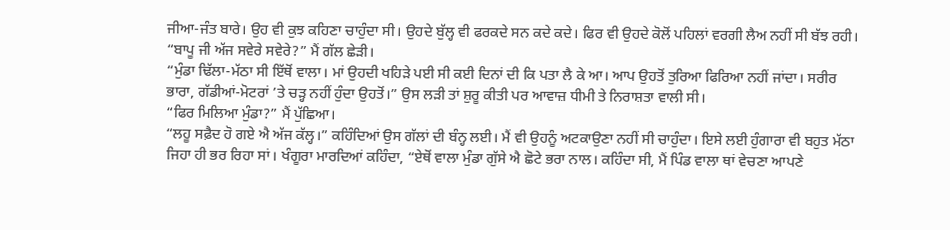ਜੀਆ-ਜੰਤ ਬਾਰੇ। ਉਹ ਵੀ ਕੁਝ ਕਹਿਣਾ ਚਾਹੁੰਦਾ ਸੀ। ਉਹਦੇ ਬੁੱਲ੍ਹ ਵੀ ਫਰਕਦੇ ਸਨ ਕਦੇ ਕਦੇ। ਫਿਰ ਵੀ ਉਹਦੇ ਕੋਲੋਂ ਪਹਿਲਾਂ ਵਰਗੀ ਲੈਅ ਨਹੀਂ ਸੀ ਬੱਝ ਰਹੀ।
“ਬਾਪੂ ਜੀ ਅੱਜ ਸਵੇਰੇ ਸਵੇਰੇ?” ਮੈਂ ਗੱਲ ਛੇੜੀ।
“ਮੁੰਡਾ ਢਿੱਲਾ-ਮੱਠਾ ਸੀ ਇੱਥੋਂ ਵਾਲਾ। ਮਾਂ ਉਹਦੀ ਖਹਿੜੇ ਪਈ ਸੀ ਕਈ ਦਿਨਾਂ ਦੀ ਕਿ ਪਤਾ ਲੈ ਕੇ ਆ। ਆਪ ਉਹਤੋਂ ਤੁਰਿਆ ਫਿਰਿਆ ਨਹੀਂ ਜਾਂਦਾ। ਸਰੀਰ ਭਾਰਾ, ਗੱਡੀਆਂ-ਮੋਟਰਾਂ ’ਤੇ ਚੜ੍ਹ ਨਹੀਂ ਹੁੰਦਾ ਉਹਤੋਂ।” ਉਸ ਲੜੀ ਤਾਂ ਸ਼ੁਰੂ ਕੀਤੀ ਪਰ ਆਵਾਜ਼ ਧੀਮੀ ਤੇ ਨਿਰਾਸ਼ਤਾ ਵਾਲੀ ਸੀ।
“ਫਿਰ ਮਿਲਿਆ ਮੁੰਡਾ?” ਮੈਂ ਪੁੱਛਿਆ।
“ਲਹੂ ਸਫ਼ੈਦ ਹੋ ਗਏ ਐ ਅੱਜ ਕੱਲ੍ਹ।” ਕਹਿੰਦਿਆਂ ਉਸ ਗੱਲਾਂ ਦੀ ਬੰਨ੍ਹ ਲਈ। ਮੈਂ ਵੀ ਉਹਨੂੰ ਅਟਕਾਉਣਾ ਨਹੀਂ ਸੀ ਚਾਹੁੰਦਾ। ਇਸੇ ਲਈ ਹੁੰਗਾਰਾ ਵੀ ਬਹੁਤ ਮੱਠਾ ਜਿਹਾ ਹੀ ਭਰ ਰਿਹਾ ਸਾਂ। ਖੰਗੂਰਾ ਮਾਰਦਿਆਂ ਕਹਿੰਦਾ, “ਏਥੋਂ ਵਾਲਾ ਮੁੰਡਾ ਗੁੱਸੇ ਐ ਛੋਟੇ ਭਰਾ ਨਾਲ। ਕਹਿੰਦਾ ਸੀ, ਮੈਂ ਪਿੰਡ ਵਾਲਾ ਥਾਂ ਵੇਚਣਾ ਆਪਣੇ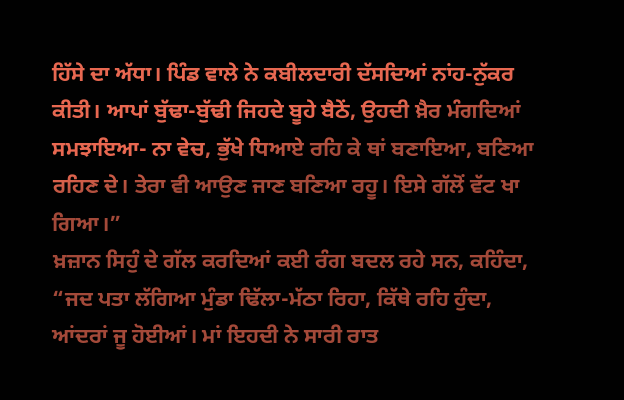ਹਿੱਸੇ ਦਾ ਅੱਧਾ। ਪਿੰਡ ਵਾਲੇ ਨੇ ਕਬੀਲਦਾਰੀ ਦੱਸਦਿਆਂ ਨਾਂਹ-ਨੁੱਕਰ ਕੀਤੀ। ਆਪਾਂ ਬੁੱਢਾ-ਬੁੱਢੀ ਜਿਹਦੇ ਬੂਹੇ ਬੈਠੇਂ, ਉਹਦੀ ਖ਼ੈਰ ਮੰਗਦਿਆਂ ਸਮਝਾਇਆ- ਨਾ ਵੇਚ, ਭੁੱਖੇ ਧਿਆਏ ਰਹਿ ਕੇ ਥਾਂ ਬਣਾਇਆ, ਬਣਿਆ ਰਹਿਣ ਦੇ। ਤੇਰਾ ਵੀ ਆਉਣ ਜਾਣ ਬਣਿਆ ਰਹੂ। ਇਸੇ ਗੱਲੋਂ ਵੱਟ ਖਾ ਗਿਆ।”
ਖ਼ਜ਼ਾਨ ਸਿਹੁੰ ਦੇ ਗੱਲ ਕਰਦਿਆਂ ਕਈ ਰੰਗ ਬਦਲ ਰਹੇ ਸਨ, ਕਹਿੰਦਾ, “ਜਦ ਪਤਾ ਲੱਗਿਆ ਮੁੰਡਾ ਢਿੱਲਾ-ਮੱਠਾ ਰਿਹਾ, ਕਿੱਥੇ ਰਹਿ ਹੁੰਦਾ, ਆਂਦਰਾਂ ਜੂ ਹੋਈਆਂ। ਮਾਂ ਇਹਦੀ ਨੇ ਸਾਰੀ ਰਾਤ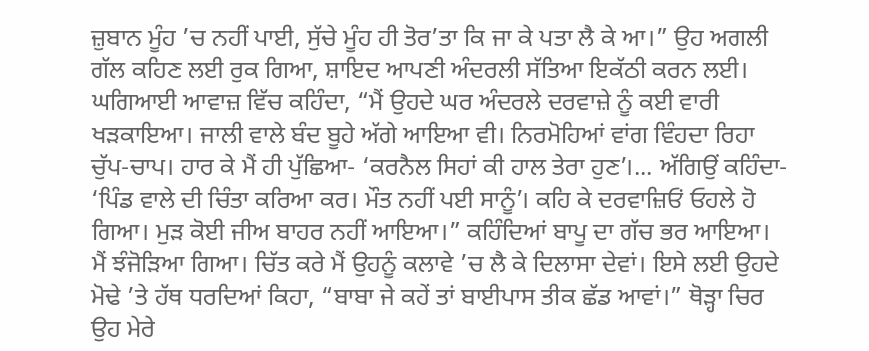ਜ਼ੁਬਾਨ ਮੂੰਹ ’ਚ ਨਹੀਂ ਪਾਈ, ਸੁੱਚੇ ਮੂੰਹ ਹੀ ਤੋਰ’ਤਾ ਕਿ ਜਾ ਕੇ ਪਤਾ ਲੈ ਕੇ ਆ।” ਉਹ ਅਗਲੀ ਗੱਲ ਕਹਿਣ ਲਈ ਰੁਕ ਗਿਆ, ਸ਼ਾਇਦ ਆਪਣੀ ਅੰਦਰਲੀ ਸੱਤਿਆ ਇਕੱਠੀ ਕਰਨ ਲਈ। ਘਗਿਆਈ ਆਵਾਜ਼ ਵਿੱਚ ਕਹਿੰਦਾ, “ਮੈਂ ਉਹਦੇ ਘਰ ਅੰਦਰਲੇ ਦਰਵਾਜ਼ੇ ਨੂੰ ਕਈ ਵਾਰੀ ਖੜਕਾਇਆ। ਜਾਲੀ ਵਾਲੇ ਬੰਦ ਬੂਹੇ ਅੱਗੇ ਆਇਆ ਵੀ। ਨਿਰਮੋਹਿਆਂ ਵਾਂਗ ਵਿੰਹਦਾ ਰਿਹਾ ਚੁੱਪ-ਚਾਪ। ਹਾਰ ਕੇ ਮੈਂ ਹੀ ਪੁੱਛਿਆ- ‘ਕਰਨੈਲ ਸਿਹਾਂ ਕੀ ਹਾਲ ਤੇਰਾ ਹੁਣ’।... ਅੱਗਿਉਂ ਕਹਿੰਦਾ- ‘ਪਿੰਡ ਵਾਲੇ ਦੀ ਚਿੰਤਾ ਕਰਿਆ ਕਰ। ਮੌਤ ਨਹੀਂ ਪਈ ਸਾਨੂੰ’। ਕਹਿ ਕੇ ਦਰਵਾਜ਼ਿਓਂ ਓਹਲੇ ਹੋ ਗਿਆ। ਮੁੜ ਕੋਈ ਜੀਅ ਬਾਹਰ ਨਹੀਂ ਆਇਆ।” ਕਹਿੰਦਿਆਂ ਬਾਪੂ ਦਾ ਗੱਚ ਭਰ ਆਇਆ।
ਮੈਂ ਝੰਜੋੜਿਆ ਗਿਆ। ਚਿੱਤ ਕਰੇ ਮੈਂ ਉਹਨੂੰ ਕਲਾਵੇ ’ਚ ਲੈ ਕੇ ਦਿਲਾਸਾ ਦੇਵਾਂ। ਇਸੇ ਲਈ ਉਹਦੇ ਮੋਢੇ ’ਤੇ ਹੱਥ ਧਰਦਿਆਂ ਕਿਹਾ, “ਬਾਬਾ ਜੇ ਕਹੇਂ ਤਾਂ ਬਾਈਪਾਸ ਤੀਕ ਛੱਡ ਆਵਾਂ।” ਥੋੜ੍ਹਾ ਚਿਰ ਉਹ ਮੇਰੇ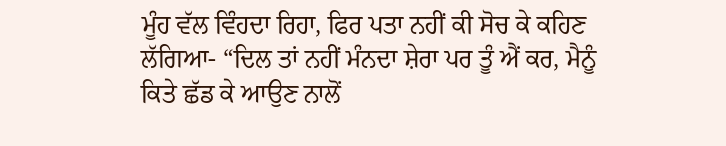ਮੂੰਹ ਵੱਲ ਵਿੰਹਦਾ ਰਿਹਾ, ਫਿਰ ਪਤਾ ਨਹੀਂ ਕੀ ਸੋਚ ਕੇ ਕਹਿਣ ਲੱਗਿਆ- “ਦਿਲ ਤਾਂ ਨਹੀਂ ਮੰਨਦਾ ਸ਼ੇਰਾ ਪਰ ਤੂੰ ਐਂ ਕਰ, ਮੈਨੂੰ ਕਿਤੇ ਛੱਡ ਕੇ ਆਉਣ ਨਾਲੋਂ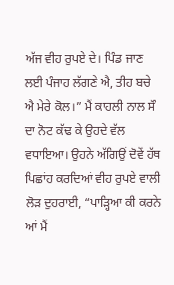ਅੱਜ ਵੀਹ ਰੁਪਏ ਦੇ। ਪਿੰਡ ਜਾਣ ਲਈ ਪੰਜਾਹ ਲੱਗਣੇ ਐ, ਤੀਹ ਬਚੇ ਐ ਮੇਰੇ ਕੋਲ।” ਮੈਂ ਕਾਹਲੀ ਨਾਲ ਸੌ ਦਾ ਨੋਟ ਕੱਢ ਕੇ ਉਹਦੇ ਵੱਲ ਵਧਾਇਆ। ਉਹਨੇ ਅੱਗਿਉਂ ਦੋਵੇਂ ਹੱਥ ਪਿਛਾਂਹ ਕਰਦਿਆਂ ਵੀਹ ਰੁਪਏ ਵਾਲੀ ਲੋੜ ਦੁਹਰਾਈ, “ਪਾੜ੍ਹਿਆ ਕੀ ਕਰਨੇ ਆਂ ਮੈਂ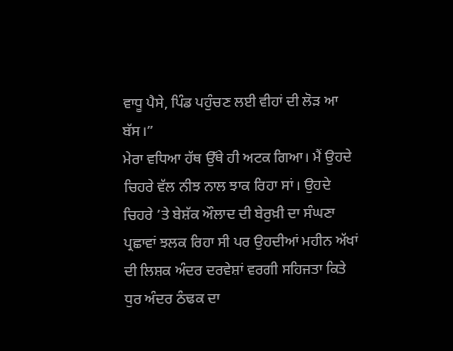ਵਾਧੂ ਪੈਸੇ, ਪਿੰਡ ਪਹੁੰਚਣ ਲਈ ਵੀਹਾਂ ਦੀ ਲੋੜ ਆ ਬੱਸ।”
ਮੇਰਾ ਵਧਿਆ ਹੱਥ ਉੱਥੇ ਹੀ ਅਟਕ ਗਿਆ। ਮੈਂ ਉਹਦੇ ਚਿਹਰੇ ਵੱਲ ਨੀਝ ਨਾਲ ਝਾਕ ਰਿਹਾ ਸਾਂ। ਉਹਦੇ ਚਿਹਰੇ ’ਤੇ ਬੇਸ਼ੱਕ ਔਲਾਦ ਦੀ ਬੇਰੁਖ਼ੀ ਦਾ ਸੰਘਣਾ ਪ੍ਰਛਾਵਾਂ ਝਲਕ ਰਿਹਾ ਸੀ ਪਰ ਉਹਦੀਆਂ ਮਹੀਨ ਅੱਖਾਂ ਦੀ ਲਿਸ਼ਕ ਅੰਦਰ ਦਰਵੇਸ਼ਾਂ ਵਰਗੀ ਸਹਿਜਤਾ ਕਿਤੇ ਧੁਰ ਅੰਦਰ ਠੰਢਕ ਦਾ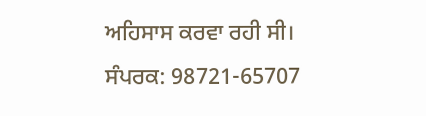ਅਹਿਸਾਸ ਕਰਵਾ ਰਹੀ ਸੀ।
ਸੰਪਰਕ: 98721-65707